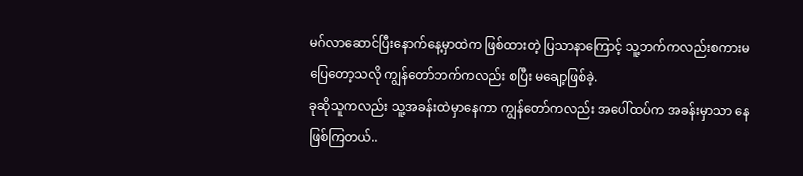မဂ်လာဆောင်ပြီးနောက်နေ့မှာထဲက ဖြစ်ထားတဲ့ ပြသာနာကြောင့် သူ့ဘက်ကလည်းစကားမပြေတော့သလို ကျွန်တော်ဘက်ကလည်း စပြီး မချော့ဖြစ်ခဲ့.
ခုဆိုသူကလည်း သူ့အခန်းထဲမှာနေကာ ကျွန်တော်ကလည်း အပေါ်ထပ်က အခန်းမှာသာ နေဖြစ်ကြတယ်..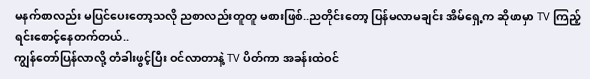မနက်စာလည်း မပြင်ပေးတော့သလို ညစာလည်းတူတူ မစားဖြစ်..ညတိုင်းတော့ ပြန်မလာမချင်း အိမ်ရှေ့က ဆိုဖာမှာ TV ကြည့်ရင်းစောင့်နေတက်တယ်..
ကျွန်တော်ပြန်လာလို့ တံခါးဖွင့်ပြီး ဝင်လာတာနဲ့ TV ပိတ်ကာ အခန်းထဲဝင်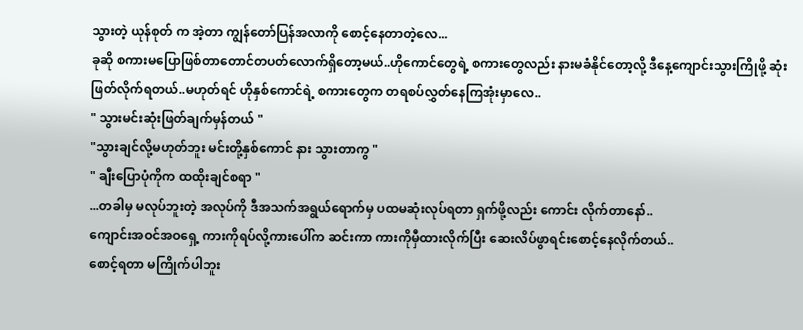သွားတဲ့ ယုန်စုတ် က အဲ့တာ ကျွန်တော်ပြန်အလာကို စောင့်နေတာတဲ့လေ...
ခုဆို စကားမပြောဖြစ်တာတောင်တပတ်လောက်ရှိတော့မယ်..ဟိုကောင်တွေရဲ့ စကားတွေလည်း နားမခံနိုင်တော့လို့ ဒီနေ့ကျောင်းသွားကြိုဖို့ ဆုံးဖြတ်လိုက်ရတယ်..မဟုတ်ရင် ဟိုနှစ်ကောင်ရဲ့ စကားတွေက တရစပ်လွှတ်နေကြအုံးမှာလေ..
" သွားမင်းဆုံးဖြတ်ချက်မှန်တယ် "
"သွားချင်လို့မဟုတ်ဘူး မင်းတို့နှစ်ကောင် နား သွားတာကွ "
" ချီးပြောပုံကိုက ထထိုးချင်စရာ "
...တခါမှ မလုပ်ဘူးတဲ့ အလုပ်ကို ဒီအသက်အရွယ်ရောက်မှ ပထမဆုံးလုပ်ရတာ ရှက်ဖို့လည်း ကောင်း လိုက်တာနော်..
ကျောင်းအဝင်အဝရှေ့ ကားကိုရပ်လို့ကားပေါ်က ဆင်းကာ ကားကိုမှီထားလိုက်ပြီး ဆေးလိပ်ဖွာရင်းစောင့်နေလိုက်တယ်..
စောင့်ရတာ မကြိုက်ပါဘူး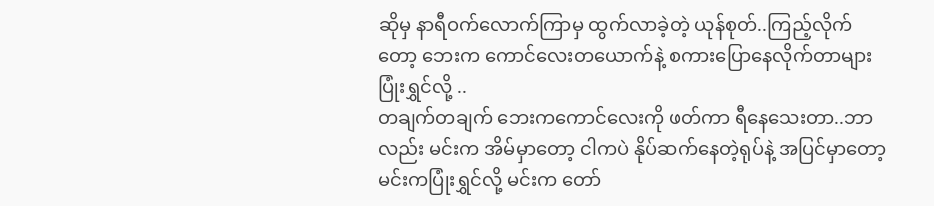ဆိုမှ နာရီဝက်လောက်ကြာမှ ထွက်လာခဲ့တဲ့ ယုန်စုတ်..ကြည့်လိုက်တော့ ဘေးက ကောင်လေးတယောက်နဲ့ စကားပြောနေလိုက်တာများ ပြုံးရွှင်လို့ ..
တချက်တချက် ဘေးကကောင်လေးကို ဖတ်ကာ ရီနေသေးတာ..ဘာလည်း မင်းက အိမ်မှာတော့ ငါကပဲ နိုပ်ဆက်နေတဲ့ရုပ်နဲ့ အပြင်မှာတော့ မင်းကပြုံးရွှင်လို့ မင်းက တော်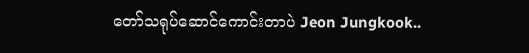တော်သရုပ်ဆောင်ကောင်းတာပဲ Jeon Jungkook..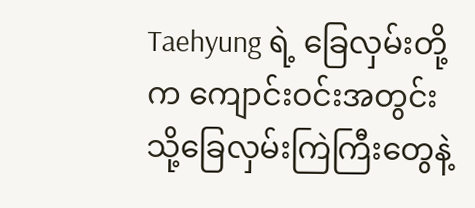Taehyung ရဲ့ ခြေလှမ်းတို့က ကျောင်းဝင်းအတွင်းသို့ခြေလှမ်းကြဲကြီးတွေနဲ့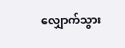လျှောက်သွား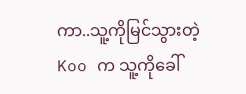ကာ..သူ့ကိုမြင်သွားတဲ့ Koo က သူ့ကိုခေါ်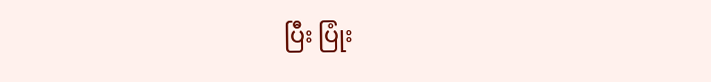ပြီး ပြုံး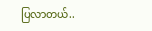ပြလာတယ်..